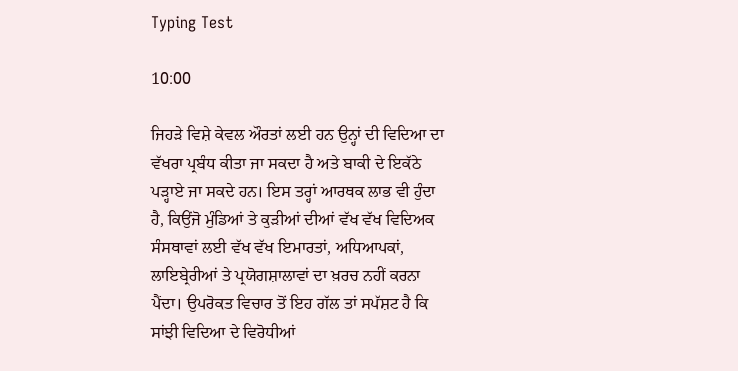Typing Test

10:00

ਜਿਹੜੇ ਵਿਸ਼ੇ ਕੇਵਲ ਔਰਤਾਂ ਲਈ ਹਨ ਉਨ੍ਹਾਂ ਦੀ ਵਿਦਿਆ ਦਾ ਵੱਖਰਾ ਪ੍ਰਬੰਧ ਕੀਤਾ ਜਾ ਸਕਦਾ ਹੈ ਅਤੇ ਬਾਕੀ ਦੇ ਇਕੱਠੇ ਪੜ੍ਹਾਏ ਜਾ ਸਕਦੇ ਹਨ। ਇਸ ਤਰ੍ਹਾਂ ਆਰਥਕ ਲਾਭ ਵੀ ਹੁੰਦਾ ਹੈ, ਕਿਉਂਜੋ ਮੁੰਡਿਆਂ ਤੇ ਕੁੜੀਆਂ ਦੀਆਂ ਵੱਖ ਵੱਖ ਵਿਦਿਅਕ ਸੰਸਥਾਵਾਂ ਲਈ ਵੱਖ ਵੱਖ ਇਮਾਰਤਾਂ, ਅਧਿਆਪਕਾਂ, ਲਾਇਬ੍ਰੇਰੀਆਂ ਤੇ ਪ੍ਰਯੋਗਸ਼ਾਲਾਵਾਂ ਦਾ ਖ਼ਰਚ ਨਹੀਂ ਕਰਨਾ ਪੈਂਦਾ। ਉਪਰੋਕਤ ਵਿਚਾਰ ਤੋਂ ਇਹ ਗੱਲ ਤਾਂ ਸਪੱਸ਼ਟ ਹੈ ਕਿ ਸਾਂਝੀ ਵਿਦਿਆ ਦੇ ਵਿਰੋਧੀਆਂ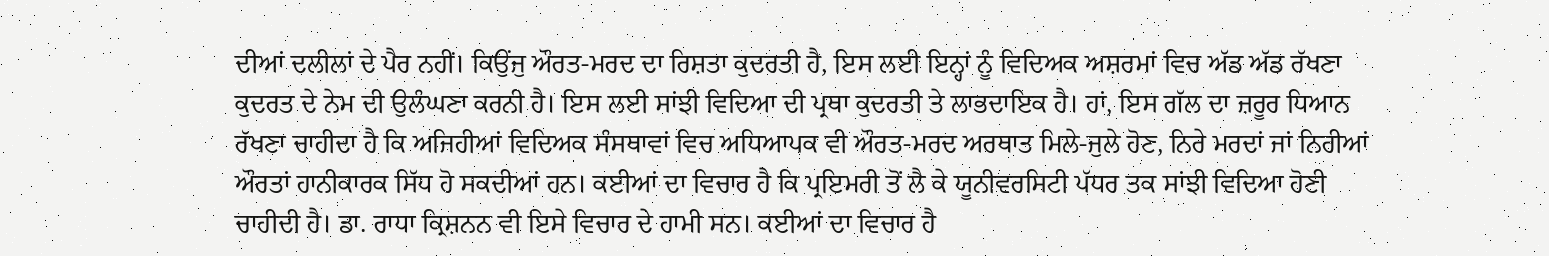ਦੀਆਂ ਦਲੀਲਾਂ ਦੇ ਪੈਰ ਨਹੀਂ। ਕਿਉਂਜੁ ਔਰਤ-ਮਰਦ ਦਾ ਰਿਸ਼ਤਾ ਕੁਦਰਤੀ ਹੈ, ਇਸ ਲਈ ਇਨ੍ਹਾਂ ਨੂੰ ਵਿਦਿਅਕ ਅਸ਼ਰਮਾਂ ਵਿਚ ਅੱਡ ਅੱਡ ਰੱਖਣਾ ਕੁਦਰਤ ਦੇ ਨੇਮ ਦੀ ਉਲੰਘਣਾ ਕਰਨੀ ਹੈ। ਇਸ ਲਈ ਸਾਂਝੀ ਵਿਦਿਆ ਦੀ ਪ੍ਰਥਾ ਕੁਦਰਤੀ ਤੇ ਲਾਭਦਾਇਕ ਹੈ। ਹਾਂ, ਇਸ ਗੱਲ ਦਾ ਜ਼ਰੂਰ ਧਿਆਨ ਰੱਖਣਾ ਚਾਹੀਦਾ ਹੈ ਕਿ ਅਜਿਹੀਆਂ ਵਿਦਿਅਕ ਸੰਸਥਾਵਾਂ ਵਿਚ ਅਧਿਆਪਕ ਵੀ ਔਰਤ-ਮਰਦ ਅਰਥਾਤ ਮਿਲੇ-ਜੁਲੇ ਹੋਣ, ਨਿਰੇ ਮਰਦਾਂ ਜਾਂ ਨਿਰੀਆਂ ਔਰਤਾਂ ਹਾਨੀਕਾਰਕ ਸਿੱਧ ਹੋ ਸਕਦੀਆਂ ਹਨ। ਕਈਆਂ ਦਾ ਵਿਚਾਰ ਹੈ ਕਿ ਪ੍ਰਇਮਰੀ ਤੋਂ ਲੈ ਕੇ ਯੂਨੀਵਰਸਿਟੀ ਪੱਧਰ ਤਕ ਸਾਂਝੀ ਵਿਦਿਆ ਹੋਣੀ ਚਾਹੀਦੀ ਹੈ। ਡਾ. ਰਾਧਾ ਕ੍ਰਿਸ਼ਨਨ ਵੀ ਇਸੇ ਵਿਚਾਰ ਦੇ ਹਾਮੀ ਸਨ। ਕਈਆਂ ਦਾ ਵਿਚਾਰ ਹੈ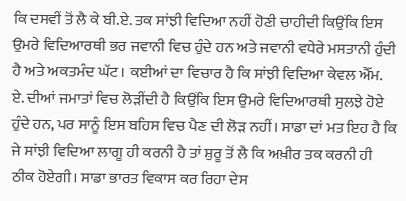ਕਿ ਦਸਵੀਂ ਤੋਂ ਲੈ ਕੇ ਬੀ.ਏ. ਤਕ ਸਾਂਝੀ ਵਿਦਿਆ ਨਹੀਂ ਹੋਣੀ ਚਾਹੀਦੀ ਕਿਉਂਕਿ ਇਸ ਉਮਰੇ ਵਿਦਿਆਰਥੀ ਭਰ ਜਵਾਨੀ ਵਿਚ ਹੁੰਦੇ ਹਨ ਅਤੇ ਜਵਾਨੀ ਵਧੇਰੇ ਮਸਤਾਨੀ ਹੁੰਦੀ ਹੈ ਅਤੇ ਅਕਤਮੰਦ ਘੱਟ। ਕਈਆਂ ਦਾ ਵਿਚਾਰ ਹੈ ਕਿ ਸਾਂਝੀ ਵਿਦਿਆ ਕੇਵਲ ਐੱਮ. ਏ. ਦੀਆਂ ਜਮਾਤਾਂ ਵਿਚ ਲੋੜੀਂਦੀ ਹੈ ਕਿਉਂਕਿ ਇਸ ਉਮਰੇ ਵਿਦਿਆਰਥੀ ਸੁਲਝੇ ਹੋਏ ਹੁੰਦੇ ਹਨ, ਪਰ ਸਾਨੂੰ ਇਸ ਬਹਿਸ ਵਿਚ ਪੈਣ ਦੀ ਲੋੜ ਨਹੀਂ। ਸਾਡਾ ਦਾਂ ਮਤ ਇਹ ਹੈ ਕਿ ਜੇ ਸਾਂਝੀ ਵਿਦਿਆ ਲਾਗੂ ਹੀ ਕਰਨੀ ਹੈ ਤਾਂ ਸ਼ੁਰੂ ਤੋਂ ਲੈ ਕਿ ਅਖ਼ੀਰ ਤਕ ਕਰਨੀ ਹੀ ਠੀਕ ਹੋਏਗੀ। ਸਾਡਾ ਭਾਰਤ ਵਿਕਾਸ ਕਰ ਰਿਹਾ ਦੇਸ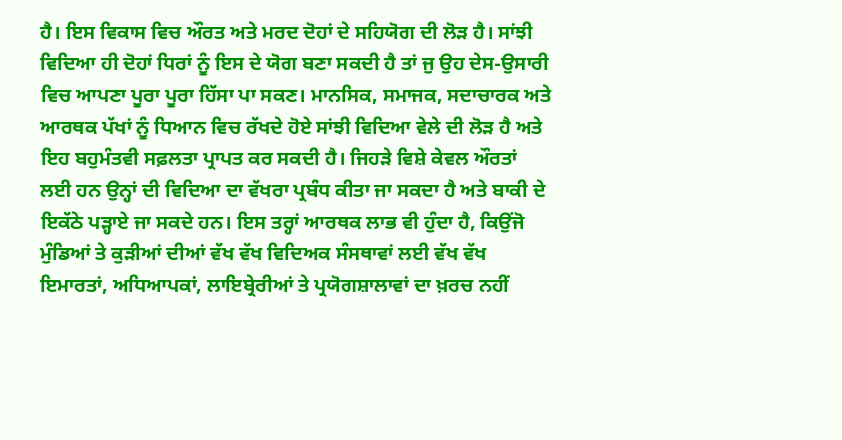ਹੈ। ਇਸ ਵਿਕਾਸ ਵਿਚ ਔਰਤ ਅਤੇ ਮਰਦ ਦੋਹਾਂ ਦੇ ਸਹਿਯੋਗ ਦੀ ਲੋੜ ਹੈ। ਸਾਂਝੀ ਵਿਦਿਆ ਹੀ ਦੋਹਾਂ ਧਿਰਾਂ ਨੂੰ ਇਸ ਦੇ ਯੋਗ ਬਣਾ ਸਕਦੀ ਹੈ ਤਾਂ ਜੁ ਉਹ ਦੇਸ-ਉਸਾਰੀ ਵਿਚ ਆਪਣਾ ਪੂਰਾ ਪੂਰਾ ਹਿੱਸਾ ਪਾ ਸਕਣ। ਮਾਨਸਿਕ, ਸਮਾਜਕ, ਸਦਾਚਾਰਕ ਅਤੇ ਆਰਥਕ ਪੱਖਾਂ ਨੂੰ ਧਿਆਨ ਵਿਚ ਰੱਖਦੇ ਹੋਏ ਸਾਂਝੀ ਵਿਦਿਆ ਵੇਲੇ ਦੀ ਲੋੜ ਹੈ ਅਤੇ ਇਹ ਬਹੁਮੰਤਵੀ ਸਫ਼ਲਤਾ ਪ੍ਰਾਪਤ ਕਰ ਸਕਦੀ ਹੈ। ਜਿਹੜੇ ਵਿਸ਼ੇ ਕੇਵਲ ਔਰਤਾਂ ਲਈ ਹਨ ਉਨ੍ਹਾਂ ਦੀ ਵਿਦਿਆ ਦਾ ਵੱਖਰਾ ਪ੍ਰਬੰਧ ਕੀਤਾ ਜਾ ਸਕਦਾ ਹੈ ਅਤੇ ਬਾਕੀ ਦੇ ਇਕੱਠੇ ਪੜ੍ਹਾਏ ਜਾ ਸਕਦੇ ਹਨ। ਇਸ ਤਰ੍ਹਾਂ ਆਰਥਕ ਲਾਭ ਵੀ ਹੁੰਦਾ ਹੈ, ਕਿਉਂਜੋ ਮੁੰਡਿਆਂ ਤੇ ਕੁੜੀਆਂ ਦੀਆਂ ਵੱਖ ਵੱਖ ਵਿਦਿਅਕ ਸੰਸਥਾਵਾਂ ਲਈ ਵੱਖ ਵੱਖ ਇਮਾਰਤਾਂ, ਅਧਿਆਪਕਾਂ, ਲਾਇਬ੍ਰੇਰੀਆਂ ਤੇ ਪ੍ਰਯੋਗਸ਼ਾਲਾਵਾਂ ਦਾ ਖ਼ਰਚ ਨਹੀਂ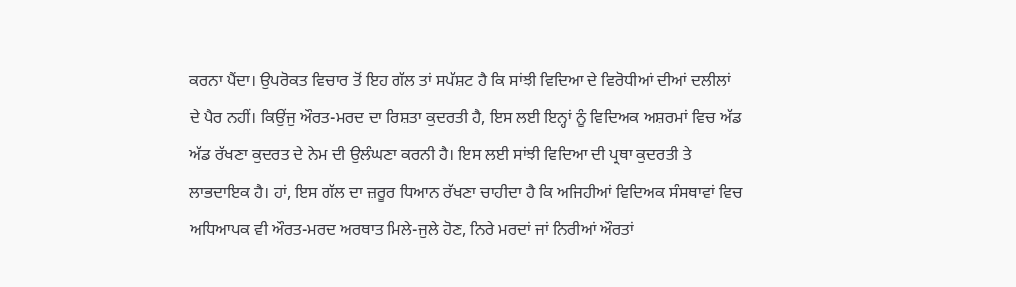ਕਰਨਾ ਪੈਂਦਾ। ਉਪਰੋਕਤ ਵਿਚਾਰ ਤੋਂ ਇਹ ਗੱਲ ਤਾਂ ਸਪੱਸ਼ਟ ਹੈ ਕਿ ਸਾਂਝੀ ਵਿਦਿਆ ਦੇ ਵਿਰੋਧੀਆਂ ਦੀਆਂ ਦਲੀਲਾਂ ਦੇ ਪੈਰ ਨਹੀਂ। ਕਿਉਂਜੁ ਔਰਤ-ਮਰਦ ਦਾ ਰਿਸ਼ਤਾ ਕੁਦਰਤੀ ਹੈ, ਇਸ ਲਈ ਇਨ੍ਹਾਂ ਨੂੰ ਵਿਦਿਅਕ ਅਸ਼ਰਮਾਂ ਵਿਚ ਅੱਡ ਅੱਡ ਰੱਖਣਾ ਕੁਦਰਤ ਦੇ ਨੇਮ ਦੀ ਉਲੰਘਣਾ ਕਰਨੀ ਹੈ। ਇਸ ਲਈ ਸਾਂਝੀ ਵਿਦਿਆ ਦੀ ਪ੍ਰਥਾ ਕੁਦਰਤੀ ਤੇ ਲਾਭਦਾਇਕ ਹੈ। ਹਾਂ, ਇਸ ਗੱਲ ਦਾ ਜ਼ਰੂਰ ਧਿਆਨ ਰੱਖਣਾ ਚਾਹੀਦਾ ਹੈ ਕਿ ਅਜਿਹੀਆਂ ਵਿਦਿਅਕ ਸੰਸਥਾਵਾਂ ਵਿਚ ਅਧਿਆਪਕ ਵੀ ਔਰਤ-ਮਰਦ ਅਰਥਾਤ ਮਿਲੇ-ਜੁਲੇ ਹੋਣ, ਨਿਰੇ ਮਰਦਾਂ ਜਾਂ ਨਿਰੀਆਂ ਔਰਤਾਂ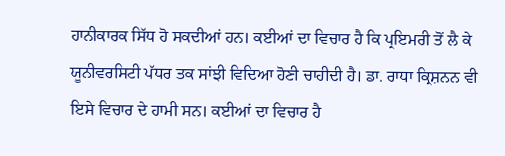ਹਾਨੀਕਾਰਕ ਸਿੱਧ ਹੋ ਸਕਦੀਆਂ ਹਨ। ਕਈਆਂ ਦਾ ਵਿਚਾਰ ਹੈ ਕਿ ਪ੍ਰਇਮਰੀ ਤੋਂ ਲੈ ਕੇ ਯੂਨੀਵਰਸਿਟੀ ਪੱਧਰ ਤਕ ਸਾਂਝੀ ਵਿਦਿਆ ਹੋਣੀ ਚਾਹੀਦੀ ਹੈ। ਡਾ. ਰਾਧਾ ਕ੍ਰਿਸ਼ਨਨ ਵੀ ਇਸੇ ਵਿਚਾਰ ਦੇ ਹਾਮੀ ਸਨ। ਕਈਆਂ ਦਾ ਵਿਚਾਰ ਹੈ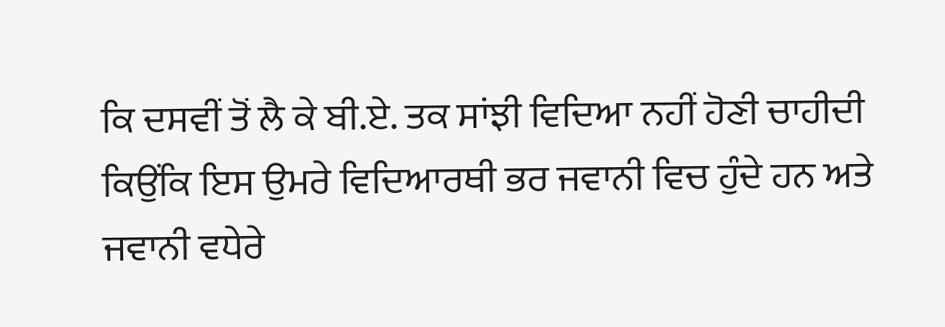ਕਿ ਦਸਵੀਂ ਤੋਂ ਲੈ ਕੇ ਬੀ.ਏ. ਤਕ ਸਾਂਝੀ ਵਿਦਿਆ ਨਹੀਂ ਹੋਣੀ ਚਾਹੀਦੀ ਕਿਉਂਕਿ ਇਸ ਉਮਰੇ ਵਿਦਿਆਰਥੀ ਭਰ ਜਵਾਨੀ ਵਿਚ ਹੁੰਦੇ ਹਨ ਅਤੇ ਜਵਾਨੀ ਵਧੇਰੇ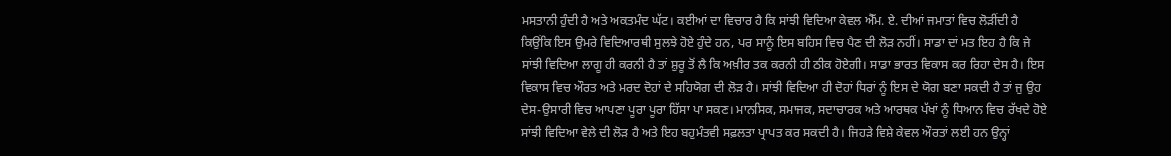ਮਸਤਾਨੀ ਹੁੰਦੀ ਹੈ ਅਤੇ ਅਕਤਮੰਦ ਘੱਟ। ਕਈਆਂ ਦਾ ਵਿਚਾਰ ਹੈ ਕਿ ਸਾਂਝੀ ਵਿਦਿਆ ਕੇਵਲ ਐੱਮ. ਏ. ਦੀਆਂ ਜਮਾਤਾਂ ਵਿਚ ਲੋੜੀਂਦੀ ਹੈ ਕਿਉਂਕਿ ਇਸ ਉਮਰੇ ਵਿਦਿਆਰਥੀ ਸੁਲਝੇ ਹੋਏ ਹੁੰਦੇ ਹਨ, ਪਰ ਸਾਨੂੰ ਇਸ ਬਹਿਸ ਵਿਚ ਪੈਣ ਦੀ ਲੋੜ ਨਹੀਂ। ਸਾਡਾ ਦਾਂ ਮਤ ਇਹ ਹੈ ਕਿ ਜੇ ਸਾਂਝੀ ਵਿਦਿਆ ਲਾਗੂ ਹੀ ਕਰਨੀ ਹੈ ਤਾਂ ਸ਼ੁਰੂ ਤੋਂ ਲੈ ਕਿ ਅਖ਼ੀਰ ਤਕ ਕਰਨੀ ਹੀ ਠੀਕ ਹੋਏਗੀ। ਸਾਡਾ ਭਾਰਤ ਵਿਕਾਸ ਕਰ ਰਿਹਾ ਦੇਸ ਹੈ। ਇਸ ਵਿਕਾਸ ਵਿਚ ਔਰਤ ਅਤੇ ਮਰਦ ਦੋਹਾਂ ਦੇ ਸਹਿਯੋਗ ਦੀ ਲੋੜ ਹੈ। ਸਾਂਝੀ ਵਿਦਿਆ ਹੀ ਦੋਹਾਂ ਧਿਰਾਂ ਨੂੰ ਇਸ ਦੇ ਯੋਗ ਬਣਾ ਸਕਦੀ ਹੈ ਤਾਂ ਜੁ ਉਹ ਦੇਸ-ਉਸਾਰੀ ਵਿਚ ਆਪਣਾ ਪੂਰਾ ਪੂਰਾ ਹਿੱਸਾ ਪਾ ਸਕਣ। ਮਾਨਸਿਕ, ਸਮਾਜਕ, ਸਦਾਚਾਰਕ ਅਤੇ ਆਰਥਕ ਪੱਖਾਂ ਨੂੰ ਧਿਆਨ ਵਿਚ ਰੱਖਦੇ ਹੋਏ ਸਾਂਝੀ ਵਿਦਿਆ ਵੇਲੇ ਦੀ ਲੋੜ ਹੈ ਅਤੇ ਇਹ ਬਹੁਮੰਤਵੀ ਸਫ਼ਲਤਾ ਪ੍ਰਾਪਤ ਕਰ ਸਕਦੀ ਹੈ। ਜਿਹੜੇ ਵਿਸ਼ੇ ਕੇਵਲ ਔਰਤਾਂ ਲਈ ਹਨ ਉਨ੍ਹਾਂ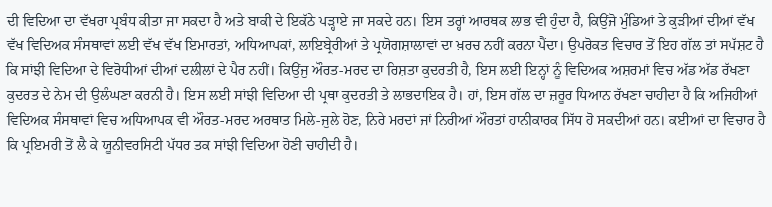ਦੀ ਵਿਦਿਆ ਦਾ ਵੱਖਰਾ ਪ੍ਰਬੰਧ ਕੀਤਾ ਜਾ ਸਕਦਾ ਹੈ ਅਤੇ ਬਾਕੀ ਦੇ ਇਕੱਠੇ ਪੜ੍ਹਾਏ ਜਾ ਸਕਦੇ ਹਨ। ਇਸ ਤਰ੍ਹਾਂ ਆਰਥਕ ਲਾਭ ਵੀ ਹੁੰਦਾ ਹੈ, ਕਿਉਂਜੋ ਮੁੰਡਿਆਂ ਤੇ ਕੁੜੀਆਂ ਦੀਆਂ ਵੱਖ ਵੱਖ ਵਿਦਿਅਕ ਸੰਸਥਾਵਾਂ ਲਈ ਵੱਖ ਵੱਖ ਇਮਾਰਤਾਂ, ਅਧਿਆਪਕਾਂ, ਲਾਇਬ੍ਰੇਰੀਆਂ ਤੇ ਪ੍ਰਯੋਗਸ਼ਾਲਾਵਾਂ ਦਾ ਖ਼ਰਚ ਨਹੀਂ ਕਰਨਾ ਪੈਂਦਾ। ਉਪਰੋਕਤ ਵਿਚਾਰ ਤੋਂ ਇਹ ਗੱਲ ਤਾਂ ਸਪੱਸ਼ਟ ਹੈ ਕਿ ਸਾਂਝੀ ਵਿਦਿਆ ਦੇ ਵਿਰੋਧੀਆਂ ਦੀਆਂ ਦਲੀਲਾਂ ਦੇ ਪੈਰ ਨਹੀਂ। ਕਿਉਂਜੁ ਔਰਤ-ਮਰਦ ਦਾ ਰਿਸ਼ਤਾ ਕੁਦਰਤੀ ਹੈ, ਇਸ ਲਈ ਇਨ੍ਹਾਂ ਨੂੰ ਵਿਦਿਅਕ ਅਸ਼ਰਮਾਂ ਵਿਚ ਅੱਡ ਅੱਡ ਰੱਖਣਾ ਕੁਦਰਤ ਦੇ ਨੇਮ ਦੀ ਉਲੰਘਣਾ ਕਰਨੀ ਹੈ। ਇਸ ਲਈ ਸਾਂਝੀ ਵਿਦਿਆ ਦੀ ਪ੍ਰਥਾ ਕੁਦਰਤੀ ਤੇ ਲਾਭਦਾਇਕ ਹੈ। ਹਾਂ, ਇਸ ਗੱਲ ਦਾ ਜ਼ਰੂਰ ਧਿਆਨ ਰੱਖਣਾ ਚਾਹੀਦਾ ਹੈ ਕਿ ਅਜਿਹੀਆਂ ਵਿਦਿਅਕ ਸੰਸਥਾਵਾਂ ਵਿਚ ਅਧਿਆਪਕ ਵੀ ਔਰਤ-ਮਰਦ ਅਰਥਾਤ ਮਿਲੇ-ਜੁਲੇ ਹੋਣ, ਨਿਰੇ ਮਰਦਾਂ ਜਾਂ ਨਿਰੀਆਂ ਔਰਤਾਂ ਹਾਨੀਕਾਰਕ ਸਿੱਧ ਹੋ ਸਕਦੀਆਂ ਹਨ। ਕਈਆਂ ਦਾ ਵਿਚਾਰ ਹੈ ਕਿ ਪ੍ਰਇਮਰੀ ਤੋਂ ਲੈ ਕੇ ਯੂਨੀਵਰਸਿਟੀ ਪੱਧਰ ਤਕ ਸਾਂਝੀ ਵਿਦਿਆ ਹੋਣੀ ਚਾਹੀਦੀ ਹੈ।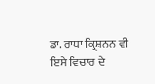ਡਾ. ਰਾਧਾ ਕ੍ਰਿਸ਼ਨਨ ਵੀ ਇਸੇ ਵਿਚਾਰ ਦੇ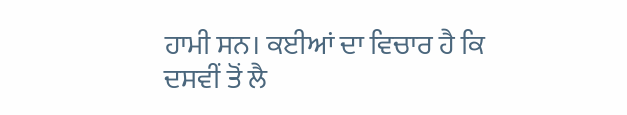ਹਾਮੀ ਸਨ। ਕਈਆਂ ਦਾ ਵਿਚਾਰ ਹੈ ਕਿ ਦਸਵੀਂ ਤੋਂ ਲੈ